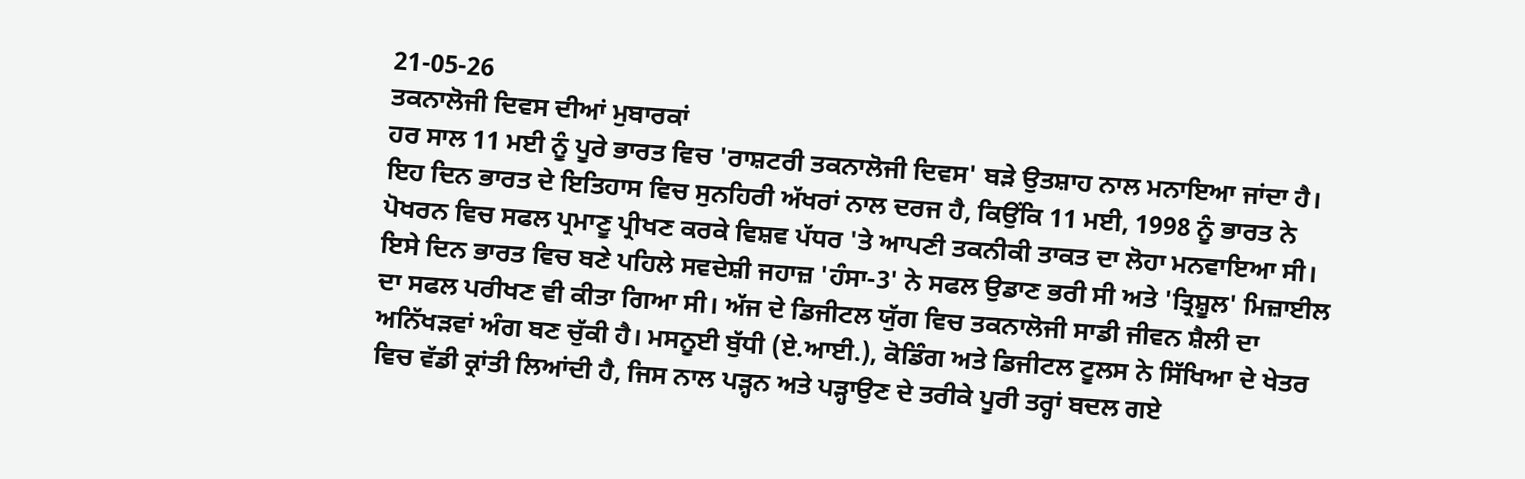21-05-26
ਤਕਨਾਲੋਜੀ ਦਿਵਸ ਦੀਆਂ ਮੁਬਾਰਕਾਂ
ਹਰ ਸਾਲ 11 ਮਈ ਨੂੰ ਪੂਰੇ ਭਾਰਤ ਵਿਚ 'ਰਾਸ਼ਟਰੀ ਤਕਨਾਲੋਜੀ ਦਿਵਸ' ਬੜੇ ਉਤਸ਼ਾਹ ਨਾਲ ਮਨਾਇਆ ਜਾਂਦਾ ਹੈ। ਇਹ ਦਿਨ ਭਾਰਤ ਦੇ ਇਤਿਹਾਸ ਵਿਚ ਸੁਨਹਿਰੀ ਅੱਖਰਾਂ ਨਾਲ ਦਰਜ ਹੈ, ਕਿਉਂਕਿ 11 ਮਈ, 1998 ਨੂੰ ਭਾਰਤ ਨੇ ਪੋਖਰਨ ਵਿਚ ਸਫਲ ਪ੍ਰਮਾਣੂ ਪ੍ਰੀਖਣ ਕਰਕੇ ਵਿਸ਼ਵ ਪੱਧਰ 'ਤੇ ਆਪਣੀ ਤਕਨੀਕੀ ਤਾਕਤ ਦਾ ਲੋਹਾ ਮਨਵਾਇਆ ਸੀ। ਇਸੇ ਦਿਨ ਭਾਰਤ ਵਿਚ ਬਣੇ ਪਹਿਲੇ ਸਵਦੇਸ਼ੀ ਜਹਾਜ਼ 'ਹੰਸਾ-3' ਨੇ ਸਫਲ ਉਡਾਣ ਭਰੀ ਸੀ ਅਤੇ 'ਤ੍ਰਿਸ਼ੂਲ' ਮਿਜ਼ਾਈਲ ਦਾ ਸਫਲ ਪਰੀਖਣ ਵੀ ਕੀਤਾ ਗਿਆ ਸੀ। ਅੱਜ ਦੇ ਡਿਜੀਟਲ ਯੁੱਗ ਵਿਚ ਤਕਨਾਲੋਜੀ ਸਾਡੀ ਜੀਵਨ ਸ਼ੈਲੀ ਦਾ ਅਨਿੱਖੜਵਾਂ ਅੰਗ ਬਣ ਚੁੱਕੀ ਹੈ। ਮਸਨੂਈ ਬੁੱਧੀ (ਏ.ਆਈ.), ਕੋਡਿੰਗ ਅਤੇ ਡਿਜੀਟਲ ਟੂਲਸ ਨੇ ਸਿੱਖਿਆ ਦੇ ਖੇਤਰ ਵਿਚ ਵੱਡੀ ਕ੍ਰਾਂਤੀ ਲਿਆਂਦੀ ਹੈ, ਜਿਸ ਨਾਲ ਪੜ੍ਹਨ ਅਤੇ ਪੜ੍ਹਾਉਣ ਦੇ ਤਰੀਕੇ ਪੂਰੀ ਤਰ੍ਹਾਂ ਬਦਲ ਗਏ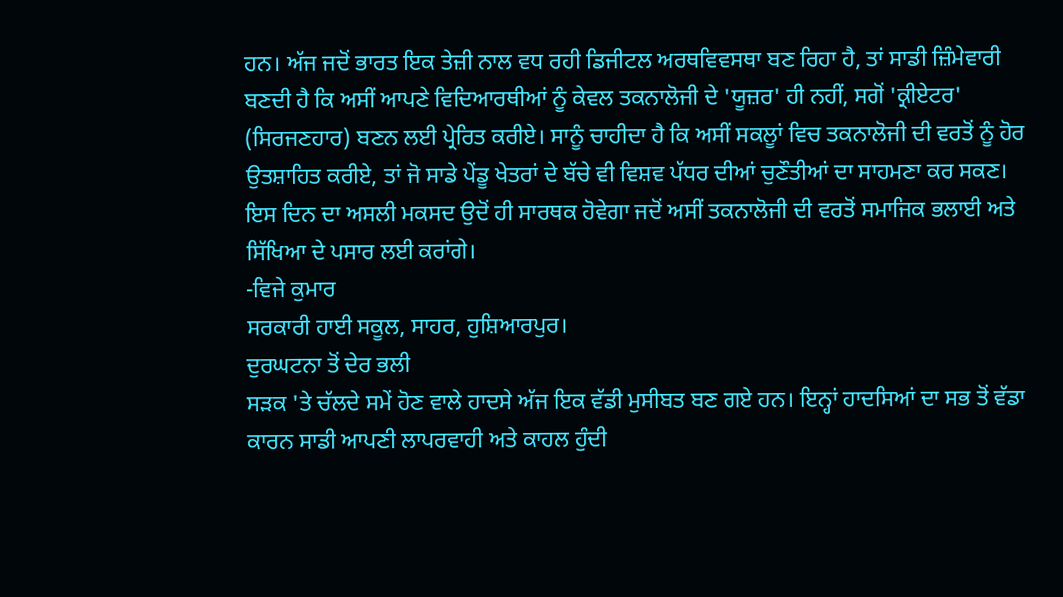ਹਨ। ਅੱਜ ਜਦੋਂ ਭਾਰਤ ਇਕ ਤੇਜ਼ੀ ਨਾਲ ਵਧ ਰਹੀ ਡਿਜੀਟਲ ਅਰਥਵਿਵਸਥਾ ਬਣ ਰਿਹਾ ਹੈ, ਤਾਂ ਸਾਡੀ ਜ਼ਿੰਮੇਵਾਰੀ ਬਣਦੀ ਹੈ ਕਿ ਅਸੀਂ ਆਪਣੇ ਵਿਦਿਆਰਥੀਆਂ ਨੂੰ ਕੇਵਲ ਤਕਨਾਲੋਜੀ ਦੇ 'ਯੂਜ਼ਰ' ਹੀ ਨਹੀਂ, ਸਗੋਂ 'ਕ੍ਰੀਏਟਰ' (ਸਿਰਜਣਹਾਰ) ਬਣਨ ਲਈ ਪ੍ਰੇਰਿਤ ਕਰੀਏ। ਸਾਨੂੰ ਚਾਹੀਦਾ ਹੈ ਕਿ ਅਸੀਂ ਸਕਲੂਾਂ ਵਿਚ ਤਕਨਾਲੋਜੀ ਦੀ ਵਰਤੋਂ ਨੂੰ ਹੋਰ ਉਤਸ਼ਾਹਿਤ ਕਰੀਏ, ਤਾਂ ਜੋ ਸਾਡੇ ਪੇਂਡੂ ਖੇਤਰਾਂ ਦੇ ਬੱਚੇ ਵੀ ਵਿਸ਼ਵ ਪੱਧਰ ਦੀਆਂ ਚੁਣੌਤੀਆਂ ਦਾ ਸਾਹਮਣਾ ਕਰ ਸਕਣ। ਇਸ ਦਿਨ ਦਾ ਅਸਲੀ ਮਕਸਦ ਉਦੋਂ ਹੀ ਸਾਰਥਕ ਹੋਵੇਗਾ ਜਦੋਂ ਅਸੀਂ ਤਕਨਾਲੋਜੀ ਦੀ ਵਰਤੋਂ ਸਮਾਜਿਕ ਭਲਾਈ ਅਤੇ ਸਿੱਖਿਆ ਦੇ ਪਸਾਰ ਲਈ ਕਰਾਂਗੇ।
-ਵਿਜੇ ਕੁਮਾਰ
ਸਰਕਾਰੀ ਹਾਈ ਸਕੂਲ, ਸਾਹਰ, ਹੁਸ਼ਿਆਰਪੁਰ।
ਦੁਰਘਟਨਾ ਤੋਂ ਦੇਰ ਭਲੀ
ਸੜਕ 'ਤੇ ਚੱਲਦੇ ਸਮੇਂ ਹੋਣ ਵਾਲੇ ਹਾਦਸੇ ਅੱਜ ਇਕ ਵੱਡੀ ਮੁਸੀਬਤ ਬਣ ਗਏ ਹਨ। ਇਨ੍ਹਾਂ ਹਾਦਸਿਆਂ ਦਾ ਸਭ ਤੋਂ ਵੱਡਾ ਕਾਰਨ ਸਾਡੀ ਆਪਣੀ ਲਾਪਰਵਾਹੀ ਅਤੇ ਕਾਹਲ ਹੁੰਦੀ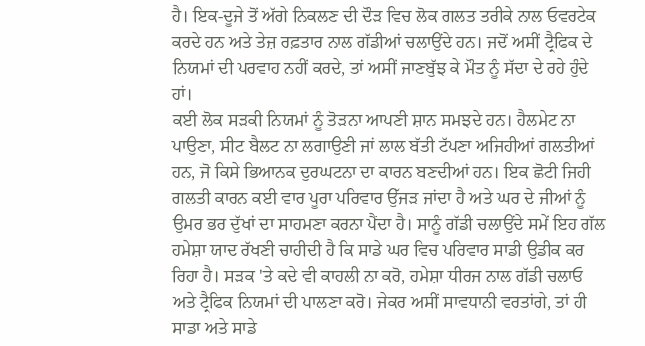ਹੈ। ਇਕ-ਦੂਜੇ ਤੋਂ ਅੱਗੇ ਨਿਕਲਣ ਦੀ ਦੌੜ ਵਿਚ ਲੋਕ ਗਲਤ ਤਰੀਕੇ ਨਾਲ ਓਵਰਟੇਕ ਕਰਦੇ ਹਨ ਅਤੇ ਤੇਜ਼ ਰਫ਼ਤਾਰ ਨਾਲ ਗੱਡੀਆਂ ਚਲਾਉਂਦੇ ਹਨ। ਜਦੋਂ ਅਸੀਂ ਟ੍ਰੈਫਿਕ ਦੇ ਨਿਯਮਾਂ ਦੀ ਪਰਵਾਹ ਨਹੀਂ ਕਰਦੇ, ਤਾਂ ਅਸੀਂ ਜਾਣਬੁੱਝ ਕੇ ਮੌਤ ਨੂੰ ਸੱਦਾ ਦੇ ਰਹੇ ਹੁੰਦੇ ਹਾਂ।
ਕਈ ਲੋਕ ਸੜਕੀ ਨਿਯਮਾਂ ਨੂੰ ਤੋੜਨਾ ਆਪਣੀ ਸ਼ਾਨ ਸਮਝਦੇ ਹਨ। ਹੈਲਮੇਟ ਨਾ ਪਾਉਣਾ, ਸੀਟ ਬੈਲਟ ਨਾ ਲਗਾਉਣੀ ਜਾਂ ਲਾਲ ਬੱਤੀ ਟੱਪਣਾ ਅਜਿਹੀਆਂ ਗਲਤੀਆਂ ਹਨ, ਜੋ ਕਿਸੇ ਭਿਆਨਕ ਦੁਰਘਟਨਾ ਦਾ ਕਾਰਨ ਬਣਦੀਆਂ ਹਨ। ਇਕ ਛੋਟੀ ਜਿਹੀ ਗਲਤੀ ਕਾਰਨ ਕਈ ਵਾਰ ਪੂਰਾ ਪਰਿਵਾਰ ਉੱਜੜ ਜਾਂਦਾ ਹੈ ਅਤੇ ਘਰ ਦੇ ਜੀਆਂ ਨੂੰ ਉਮਰ ਭਰ ਦੁੱਖਾਂ ਦਾ ਸਾਹਮਣਾ ਕਰਨਾ ਪੈਂਦਾ ਹੈ। ਸਾਨੂੰ ਗੱਡੀ ਚਲਾਉਂਦੇ ਸਮੇਂ ਇਹ ਗੱਲ ਹਮੇਸ਼ਾ ਯਾਦ ਰੱਖਣੀ ਚਾਹੀਦੀ ਹੈ ਕਿ ਸਾਡੇ ਘਰ ਵਿਚ ਪਰਿਵਾਰ ਸਾਡੀ ਉਡੀਕ ਕਰ ਰਿਹਾ ਹੈ। ਸੜਕ 'ਤੇ ਕਦੇ ਵੀ ਕਾਹਲੀ ਨਾ ਕਰੋ, ਹਮੇਸ਼ਾ ਧੀਰਜ ਨਾਲ ਗੱਡੀ ਚਲਾਓ ਅਤੇ ਟ੍ਰੈਫਿਕ ਨਿਯਮਾਂ ਦੀ ਪਾਲਣਾ ਕਰੋ। ਜੇਕਰ ਅਸੀਂ ਸਾਵਧਾਨੀ ਵਰਤਾਂਗੇ, ਤਾਂ ਹੀ ਸਾਡਾ ਅਤੇ ਸਾਡੇ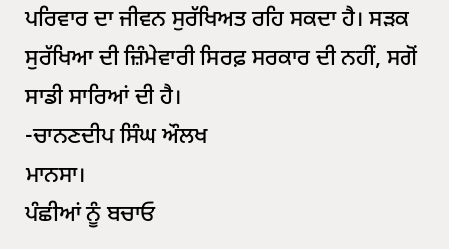ਪਰਿਵਾਰ ਦਾ ਜੀਵਨ ਸੁਰੱਖਿਅਤ ਰਹਿ ਸਕਦਾ ਹੈ। ਸੜਕ ਸੁਰੱਖਿਆ ਦੀ ਜ਼ਿੰਮੇਵਾਰੀ ਸਿਰਫ਼ ਸਰਕਾਰ ਦੀ ਨਹੀਂ, ਸਗੋਂ ਸਾਡੀ ਸਾਰਿਆਂ ਦੀ ਹੈ।
-ਚਾਨਣਦੀਪ ਸਿੰਘ ਔਲਖ
ਮਾਨਸਾ।
ਪੰਛੀਆਂ ਨੂੰ ਬਚਾਓ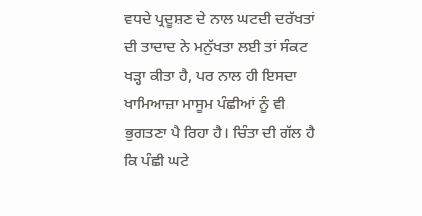ਵਧਦੇ ਪ੍ਰਦੂਸ਼ਣ ਦੇ ਨਾਲ ਘਟਦੀ ਦਰੱਖਤਾਂ ਦੀ ਤਾਦਾਦ ਨੇ ਮਨੁੱਖਤਾ ਲਈ ਤਾਂ ਸੰਕਟ ਖੜ੍ਹਾ ਕੀਤਾ ਹੈ, ਪਰ ਨਾਲ ਹੀ ਇਸਦਾ ਖਾਮਿਆਜ਼ਾ ਮਾਸੂਮ ਪੰਛੀਆਂ ਨੂੰ ਵੀ ਭੁਗਤਣਾ ਪੈ ਰਿਹਾ ਹੈ। ਚਿੰਤਾ ਦੀ ਗੱਲ ਹੈ ਕਿ ਪੰਛੀ ਘਟੇ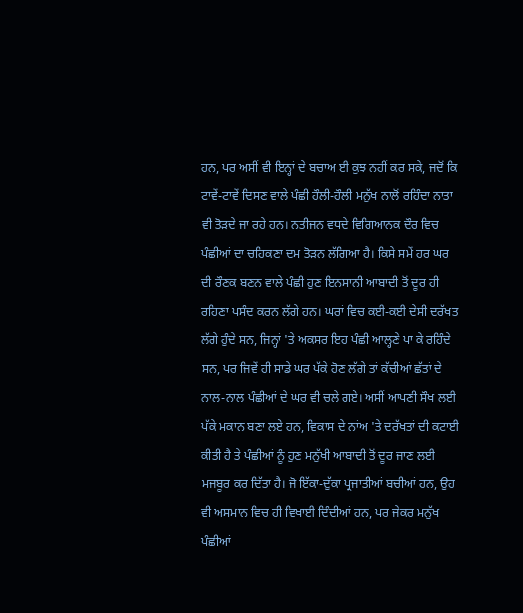ਹਨ, ਪਰ ਅਸੀਂ ਵੀ ਇਨ੍ਹਾਂ ਦੇ ਬਚਾਅ ਈ ਕੁਝ ਨਹੀਂ ਕਰ ਸਕੇ, ਜਦੋਂ ਕਿ ਟਾਵੇਂ-ਟਾਵੇਂ ਦਿਸਣ ਵਾਲੇ ਪੰਛੀ ਹੌਲੀ-ਹੌਲੀ ਮਨੁੱਖ ਨਾਲੋਂ ਰਹਿੰਦਾ ਨਾਤਾ ਵੀ ਤੋੜਦੇ ਜਾ ਰਹੇ ਹਨ। ਨਤੀਜਨ ਵਧਦੇ ਵਿਗਿਆਨਕ ਦੌਰ ਵਿਚ ਪੰਛੀਆਂ ਦਾ ਚਹਿਕਣਾ ਦਮ ਤੋੜਨ ਲੱਗਿਆ ਹੈ। ਕਿਸੇ ਸਮੇਂ ਹਰ ਘਰ ਦੀ ਰੌਣਕ ਬਣਨ ਵਾਲੇ ਪੰਛੀ ਹੁਣ ਇਨਸਾਨੀ ਆਬਾਦੀ ਤੋਂ ਦੂਰ ਹੀ ਰਹਿਣਾ ਪਸੰਦ ਕਰਨ ਲੱਗੇ ਹਨ। ਘਰਾਂ ਵਿਚ ਕਈ-ਕਈ ਦੇਸੀ ਦਰੱਖਤ ਲੱਗੇ ਹੁੰਦੇ ਸਨ, ਜਿਨ੍ਹਾਂ 'ਤੇ ਅਕਸਰ ਇਹ ਪੰਛੀ ਆਲ੍ਹਣੇ ਪਾ ਕੇ ਰਹਿੰਦੇ ਸਨ, ਪਰ ਜਿਵੇਂ ਹੀ ਸਾਡੇ ਘਰ ਪੱਕੇ ਹੋਣ ਲੱਗੇ ਤਾਂ ਕੱਚੀਆਂ ਛੱਤਾਂ ਦੇ ਨਾਲ-ਨਾਲ ਪੰਛੀਆਂ ਦੇ ਘਰ ਵੀ ਚਲੇ ਗਏ। ਅਸੀਂ ਆਪਣੀ ਸੌਖ ਲਈ ਪੱਕੇ ਮਕਾਨ ਬਣਾ ਲਏ ਹਨ, ਵਿਕਾਸ ਦੇ ਨਾਂਅ 'ਤੇ ਦਰੱਖਤਾਂ ਦੀ ਕਟਾਈ ਕੀਤੀ ਹੈ ਤੇ ਪੰਛੀਆਂ ਨੂੰ ਹੁਣ ਮਨੁੱਖੀ ਆਬਾਦੀ ਤੋਂ ਦੂਰ ਜਾਣ ਲਈ ਮਜਬੂਰ ਕਰ ਦਿੱਤਾ ਹੈ। ਜੋ ਇੱਕਾ-ਦੁੱਕਾ ਪ੍ਰਜਾਤੀਆਂ ਬਚੀਆਂ ਹਨ, ਉਹ ਵੀ ਅਸਮਾਨ ਵਿਚ ਹੀ ਵਿਖਾਈ ਦਿੰਦੀਆਂ ਹਨ, ਪਰ ਜੇਕਰ ਮਨੁੱਖ ਪੰਛੀਆਂ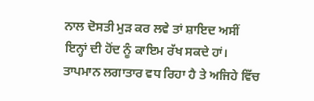ਨਾਲ ਦੋਸਤੀ ਮੁੜ ਕਰ ਲਵੇ ਤਾਂ ਸ਼ਾਇਦ ਅਸੀਂ ਇਨ੍ਹਾਂ ਦੀ ਹੋਂਦ ਨੂੰ ਕਾਇਮ ਰੱਖ ਸਕਦੇ ਹਾਂ। ਤਾਪਮਾਨ ਲਗਾਤਾਰ ਵਧ ਰਿਹਾ ਹੈ ਤੇ ਅਜਿਹੇ ਵਿੱਚ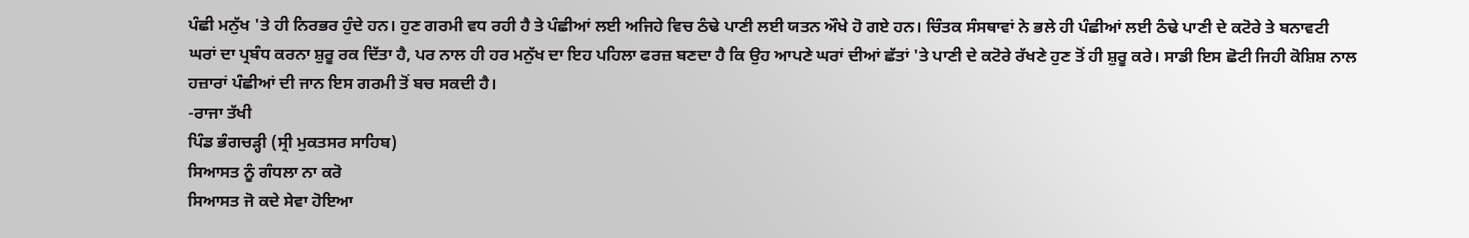ਪੰਛੀ ਮਨੁੱਖ 'ਤੇ ਹੀ ਨਿਰਭਰ ਹੁੰਦੇ ਹਨ। ਹੁਣ ਗਰਮੀ ਵਧ ਰਹੀ ਹੈ ਤੇ ਪੰਛੀਆਂ ਲਈ ਅਜਿਹੇ ਵਿਚ ਠੰਢੇ ਪਾਣੀ ਲਈ ਯਤਨ ਔਖੇ ਹੋ ਗਏ ਹਨ। ਚਿੰਤਕ ਸੰਸਥਾਵਾਂ ਨੇ ਭਲੇ ਹੀ ਪੰਛੀਆਂ ਲਈ ਠੰਢੇ ਪਾਣੀ ਦੇ ਕਟੋਰੇ ਤੇ ਬਨਾਵਟੀ ਘਰਾਂ ਦਾ ਪ੍ਰਬੰਧ ਕਰਨਾ ਸ਼ੁਰੂ ਰਕ ਦਿੱਤਾ ਹੈ, ਪਰ ਨਾਲ ਹੀ ਹਰ ਮਨੁੱਖ ਦਾ ਇਹ ਪਹਿਲਾ ਫਰਜ਼ ਬਣਦਾ ਹੈ ਕਿ ਉਹ ਆਪਣੇ ਘਰਾਂ ਦੀਆਂ ਛੱਤਾਂ 'ਤੇ ਪਾਣੀ ਦੇ ਕਟੋਰੇ ਰੱਖਣੇ ਹੁਣ ਤੋਂ ਹੀ ਸ਼ੁਰੂ ਕਰੇ। ਸਾਡੀ ਇਸ ਛੋਟੀ ਜਿਹੀ ਕੋਸ਼ਿਸ਼ ਨਾਲ ਹਜ਼ਾਰਾਂ ਪੰਛੀਆਂ ਦੀ ਜਾਨ ਇਸ ਗਰਮੀ ਤੋਂ ਬਚ ਸਕਦੀ ਹੈ।
-ਰਾਜਾ ਤੱਖੀ
ਪਿੰਡ ਭੰਗਚੜ੍ਹੀ (ਸ੍ਰੀ ਮੁਕਤਸਰ ਸਾਹਿਬ)
ਸਿਆਸਤ ਨੂੰ ਗੰਧਲਾ ਨਾ ਕਰੋ
ਸਿਆਸਤ ਜੋ ਕਦੇ ਸੇਵਾ ਹੋਇਆ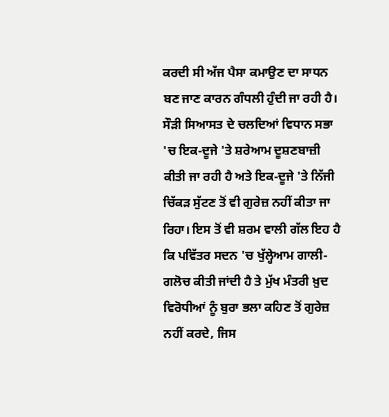ਕਰਦੀ ਸੀ ਅੱਜ ਪੈਸਾ ਕਮਾਉਣ ਦਾ ਸਾਧਨ ਬਣ ਜਾਣ ਕਾਰਨ ਗੰਧਲੀ ਹੁੰਦੀ ਜਾ ਰਹੀ ਹੈ। ਸੌੜੀ ਸਿਆਸਤ ਦੇ ਚਲਦਿਆਂ ਵਿਧਾਨ ਸਭਾ 'ਚ ਇਕ-ਦੂਜੇ 'ਤੇ ਸ਼ਰੇਆਮ ਦੂਸ਼ਣਬਾਜ਼ੀ ਕੀਤੀ ਜਾ ਰਹੀ ਹੈ ਅਤੇ ਇਕ-ਦੂਜੇ 'ਤੇ ਨਿੱਜੀ ਚਿੱਕੜ ਸੁੱਟਣ ਤੋਂ ਵੀ ਗੁਰੇਜ਼ ਨਹੀਂ ਕੀਤਾ ਜਾ ਰਿਹਾ। ਇਸ ਤੋਂ ਵੀ ਸ਼ਰਮ ਵਾਲੀ ਗੱਲ ਇਹ ਹੈ ਕਿ ਪਵਿੱਤਰ ਸਦਨ 'ਚ ਖੁੱਲ੍ਹੇਆਮ ਗਾਲੀ- ਗਲੋਚ ਕੀਤੀ ਜਾਂਦੀ ਹੈ ਤੇ ਮੁੱਖ ਮੰਤਰੀ ਖ਼ੁਦ ਵਿਰੋਧੀਆਂ ਨੂੰ ਬੁਰਾ ਭਲਾ ਕਹਿਣ ਤੋਂ ਗੁਰੇਜ਼ ਨਹੀਂ ਕਰਦੇ, ਜਿਸ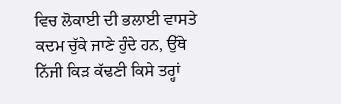ਵਿਚ ਲੋਕਾਈ ਦੀ ਭਲਾਈ ਵਾਸਤੇ ਕਦਮ ਚੁੱਕੇ ਜਾਣੇ ਹੁੰਦੇ ਹਨ, ਉੱਥੇ ਨਿੱਜੀ ਕਿੜ ਕੱਢਣੀ ਕਿਸੇ ਤਰ੍ਹਾਂ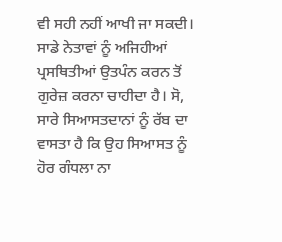ਵੀ ਸਹੀ ਨਹੀਂ ਆਖੀ ਜਾ ਸਕਦੀ। ਸਾਡੇ ਨੇਤਾਵਾਂ ਨੂੰ ਅਜਿਹੀਆਂ ਪ੍ਰਸਥਿਤੀਆਂ ਉਤਪੰਨ ਕਰਨ ਤੋਂ ਗੁਰੇਜ਼ ਕਰਨਾ ਚਾਹੀਦਾ ਹੈ। ਸੋ, ਸਾਰੇ ਸਿਆਸਤਦਾਨਾਂ ਨੂੰ ਰੱਬ ਦਾ ਵਾਸਤਾ ਹੈ ਕਿ ਉਹ ਸਿਆਸਤ ਨੂੰ ਹੋਰ ਗੰਧਲਾ ਨਾ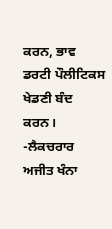ਕਰਨ, ਭਾਵ ਡਰਟੀ ਪੌਲੀਟਿਕਸ ਖੇਡਣੀ ਬੰਦ ਕਰਨ।
-ਲੈਕਚਰਾਰ ਅਜੀਤ ਖੰਨਾ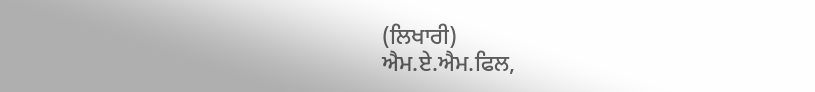(ਲਿਖਾਰੀ)
ਐਮ.ਏ.ਐਮ.ਫਿਲ,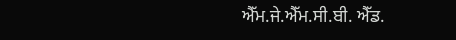ਐੱਮ.ਜੇ.ਐੱਮ.ਸੀ.ਬੀ. ਐੱਡ.